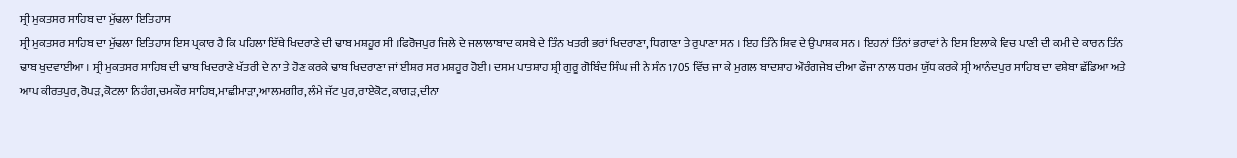ਸ੍ਰੀ ਮੁਕਤਸਰ ਸਾਹਿਬ ਦਾ ਮੁੱਢਲਾ ਇਤਿਹਾਸ
ਸ੍ਰੀ ਮੁਕਤਸਰ ਸਾਹਿਬ ਦਾ ਮੁੱਢਲਾ ਇਤਿਹਾਸ ਇਸ ਪ੍ਰਕਾਰ ਹੈ ਕਿ ਪਹਿਲਾ ਇੱਥੇ ਖਿਦਰਾਣੇ ਦੀ ਢਾਬ ਮਸ਼ਹੂਰ ਸੀ ।ਫਿਰੋਜਪੁਰ ਜਿਲੇ ਦੇ ਜਲਾਲਾਬਾਦ ਕਸਬੇ ਦੇ ਤਿੰਨ ਖਤਰੀ ਭਰਾਂ ਖਿਦਰਾਣਾ, ਧਿਗਾਣਾ ਤੇ ਰੁਪਾਣਾ ਸਨ । ਇਹ ਤਿੰਨੇ ਸ਼ਿਵ ਦੇ ਉਪਾਸ਼ਕ ਸਨ । ਇਹਨਾਂ ਤਿੰਨਾਂ ਭਰਾਵਾਂ ਨੇ ਇਸ ਇਲਾਕੇ ਵਿਚ ਪਾਣੀ ਦੀ ਕਮੀ ਦੇ ਕਾਰਨ ਤਿੰਨ ਢਾਬ ਖੁਦਵਾਈਆ । ਸ੍ਰੀ ਮੁਕਤਸਰ ਸਾਹਿਬ ਦੀ ਢਾਬ ਖਿਦਰਾਣੇ ਖੱਤਰੀ ਦੇ ਨਾ ਤੇ ਹੋਣ ਕਰਕੇ ਢਾਬ ਖਿਦਰਾਣਾ ਜਾਂ ਈਸ਼ਰ ਸਰ ਮਸ਼ਹੂਰ ਹੋਈ। ਦਸਮ ਪਾਤਸ਼ਾਹ ਸ਼੍ਰੀ ਗੁਰੂ ਗੋਬਿੰਦ ਸਿੰਘ ਜੀ ਨੇ ਸੰਨ 1705 ਵਿੱਚ ਜਾ ਕੇ ਮੁਗਲ ਬਾਦਸ਼ਾਹ ਔਰੰਗਜੇਬ ਦੀਆ ਫੌਜਾ ਨਾਲ ਧਰਮ ਯੁੱਧ ਕਰਕੇ ਸ੍ਰੀ ਆਨੰਦਪੁਰ ਸਾਹਿਬ ਦਾ ਵਸ਼ੇਬਾ ਛੱਡਿਆ ਅਤੇ ਆਪ ਕੀਰਤਪੁਰ,ਰੋਪਡ਼,ਕੋਟਲਾ ਨਿਹੰਗ,ਚਮਕੌਰ ਸਾਹਿਬ,ਮਾਛੀਮਾੜਾ,ਆਲਮਗੀਰ,ਲੰਮੇ ਜੱਟ ਪੁਰ,ਰਾਏਕੋਟ,ਕਾਗਡ਼,ਦੀਨਾ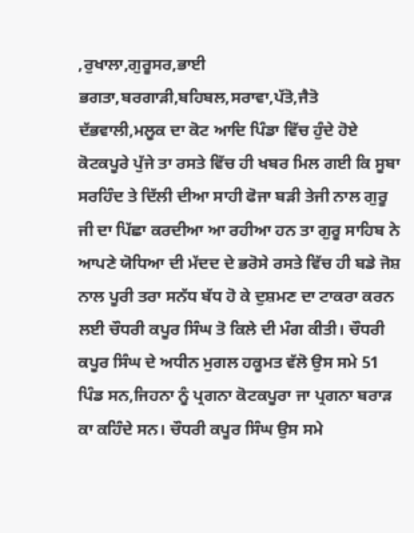,ਰੁਖਾਲਾ,ਗੁਰੂਸਰ,ਭਾਈ ਭਗਤਾ,ਬਰਗਾੜੀ,ਬਹਿਬਲ,ਸਰਾਵਾ,ਪੱਤੋ,ਜੈਤੋ ਦੱਭਵਾਲੀ,ਮਲੂਕ ਦਾ ਕੋਟ ਆਦਿ ਪਿੰਡਾ ਵਿੱਚ ਹੁੰਦੇ ਹੋਏ ਕੋਟਕਪੂਰੇ ਪੁੱਜੇ ਤਾ ਰਸਤੇ ਵਿੱਚ ਹੀ ਖਬਰ ਮਿਲ ਗਈ ਕਿ ਸੂਬਾ ਸਰਹਿੰਦ ਤੇ ਦਿੱਲੀ ਦੀਆ ਸਾਹੀ ਫੋਜਾ ਬੜੀ ਤੇਜੀ ਨਾਲ ਗੁਰੂ ਜੀ ਦਾ ਪਿੱਛਾ ਕਰਦੀਆ ਆ ਰਹੀਆ ਹਨ ਤਾ ਗੁਰੂ ਸਾਹਿਬ ਨੇ ਆਪਣੇ ਯੋਧਿਆ ਦੀ ਮੱਦਦ ਦੇ ਭਰੋਸੇ ਰਸਤੇ ਵਿੱਚ ਹੀ ਬਡੇ ਜੋਸ਼ ਨਾਲ ਪੂਰੀ ਤਰਾ ਸਨੱਧ ਬੱਧ ਹੋ ਕੇ ਦੁਸ਼ਮਣ ਦਾ ਟਾਕਰਾ ਕਰਨ ਲਈ ਚੌਧਰੀ ਕਪੂਰ ਸਿੰਘ ਤੋ ਕਿਲੇ ਦੀ ਮੰਗ ਕੀਤੀ। ਚੌਧਰੀ ਕਪੂਰ ਸਿੰਘ ਦੇ ਅਧੀਨ ਮੁਗਲ ਹਕੂਮਤ ਵੱਲੋ ਉਸ ਸਮੇ 51 ਪਿੰਡ ਸਨ,ਜਿਹਨਾ ਨੂੰ ਪ੍ਰਗਨਾ ਕੋਟਕਪੂਰਾ ਜਾ ਪ੍ਰਗਨਾ ਬਰਾਡ਼ ਕਾ ਕਹਿੰਦੇ ਸਨ। ਚੌਧਰੀ ਕਪੂਰ ਸਿੰਘ ਉਸ ਸਮੇ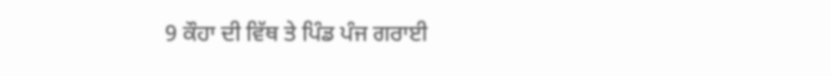9 ਕੌਹਾ ਦੀ ਵਿੱਥ ਤੇ ਪਿੰਡ ਪੰਜ ਗਰਾਈ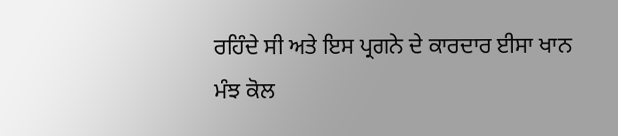ਰਹਿੰਦੇ ਸੀ ਅਤੇ ਇਸ ਪ੍ਰਗਨੇ ਦੇ ਕਾਰਦਾਰ ਈਸਾ ਖਾਨ ਮੰਝ ਕੋਲ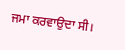ਜਮਾ ਕਰਵਾਉਦਾ ਸੀ।